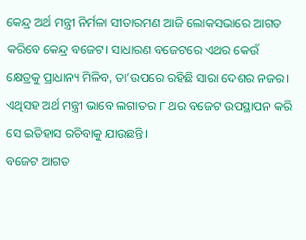କେନ୍ଦ୍ର ଅର୍ଥ ମନ୍ତ୍ରୀ ନିର୍ମଳା ସୀତାରମଣ ଆଜି ଲୋକସଭାରେ ଆଗତ କରିବେ କେନ୍ଦ୍ର ବଜେଟ। ସାଧାରଣ ବଜେଟରେ ଏଥର କେଉଁ କ୍ଷେତ୍ରକୁ ପ୍ରାଧାନ୍ୟ ମିଳିବ, ତା’ଉପରେ ରହିଛି ସାରା ଦେଶର ନଜର। ଏଥିସହ ଅର୍ଥ ମନ୍ତ୍ରୀ ଭାବେ ଲଗାତର ୮ ଥର ବଜେଟ ଉପସ୍ଥାପନ କରି ସେ ଇତିହାସ ରଚିବାକୁ ଯାଉଛନ୍ତି।
ବଜେଟ ଆଗତ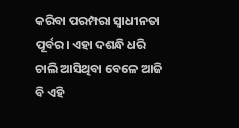କରିବା ପରମ୍ପରା ସ୍ୱାଧୀନତା ପୂର୍ବର। ଏହା ଦଶନ୍ଧି ଧରି ଚାଲି ଆସିଥିବା ବେଳେ ଆଜି ବି ଏହି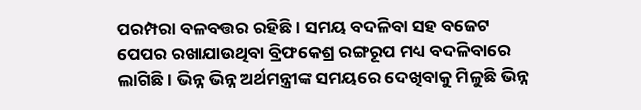ପରମ୍ପରା ବଳବତ୍ତର ରହିଛି। ସମୟ ବଦଳିବା ସହ ବଜେଟ ପେପର ରଖାଯାଉଥିବା ବ୍ରିଫକେଶ୍ର ରଙ୍ଗରୂପ ମଧ୍ୟ ବଦଳିବାରେ ଲାଗିଛି। ଭିନ୍ନ ଭିନ୍ନ ଅର୍ଥମନ୍ତ୍ରୀଙ୍କ ସମୟରେ ଦେଖିବାକୁ ମିଳୁଛି ଭିନ୍ନ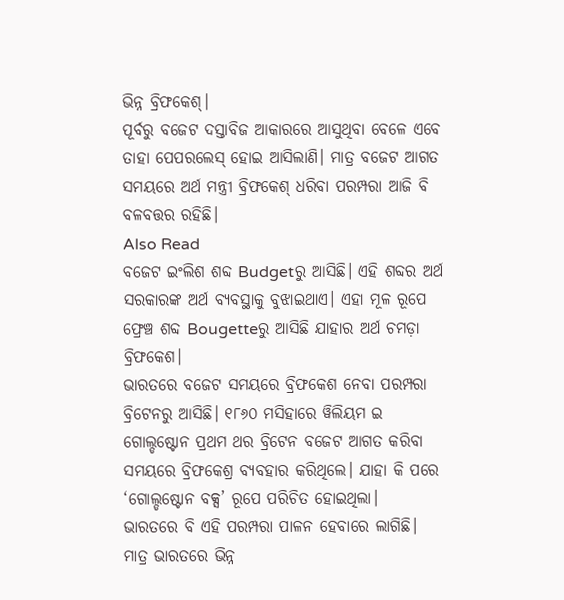ଭିନ୍ନ ବ୍ରିଫକେଶ୍।
ପୂର୍ବରୁ ବଜେଟ ଦସ୍ତାବିଜ ଆକାରରେ ଆସୁଥିବା ବେଳେ ଏବେ ତାହା ପେପରଲେସ୍ ହୋଇ ଆସିଲାଣି। ମାତ୍ର ବଜେଟ ଆଗତ ସମୟରେ ଅର୍ଥ ମନ୍ତ୍ରୀ ବ୍ରିଫକେଶ୍ ଧରିବା ପରମ୍ପରା ଆଜି ବି ବଳବତ୍ତର ରହିଛି।
Also Read
ବଜେଟ ଇଂଲିଶ ଶବ୍ଦ Budgetରୁ ଆସିଛି। ଏହି ଶବ୍ଦର ଅର୍ଥ ସରକାରଙ୍କ ଅର୍ଥ ବ୍ୟବସ୍ଥାକୁ ବୁଝାଇଥାଏ। ଏହା ମୂଳ ରୂପେ ଫ୍ରେଞ୍ଚ ଶବ୍ଦ Bougetteରୁ ଆସିଛି ଯାହାର ଅର୍ଥ ଚମଡ଼ା ବ୍ରିଫକେଶ।
ଭାରତରେ ବଜେଟ ସମୟରେ ବ୍ରିଫକେଶ ନେବା ପରମ୍ପରା ବ୍ରିଟେନରୁ ଆସିଛି। ୧୮୬୦ ମସିହାରେ ୱିଲିୟମ ଇ ଗୋଲ୍ଡଷ୍ଟୋନ ପ୍ରଥମ ଥର ବ୍ରିଟେନ ବଜେଟ ଆଗତ କରିବା ସମୟରେ ବ୍ରିଫକେଶ୍ର ବ୍ୟବହାର କରିଥିଲେ। ଯାହା କି ପରେ ‘ଗୋଲ୍ଡଷ୍ଟୋନ ବକ୍ସ’ ରୂପେ ପରିଚିତ ହୋଇଥିଲା।
ଭାରତରେ ବି ଏହି ପରମ୍ପରା ପାଳନ ହେବାରେ ଲାଗିଛି। ମାତ୍ର ଭାରତରେ ଭିନ୍ନ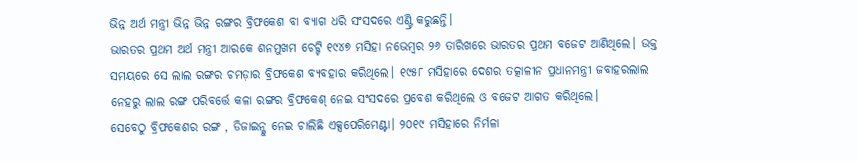ଭିନ୍ନ ଅର୍ଥ ମନ୍ତ୍ରୀ ଭିନ୍ନ ଭିନ୍ନ ରଙ୍ଗର ବ୍ରିଫକେଶ ବା ବ୍ୟାଗ ଧରି ସଂସଦରେ ଏଣ୍ଟ୍ରି କରୁଛନ୍ତି।
ଭାରତର ପ୍ରଥମ ଅର୍ଥ ମନ୍ତ୍ରୀ ଆରକେ ଶନମୁଖମ ଚେଟ୍ଟି ୧୯୪୭ ମସିହା ନଭେମ୍ବର ୨୬ ତାରିଖରେ ଭାରତର ପ୍ରଥମ ବଜେଟ ଆଣିଥିଲେ। ଉକ୍ତ ସମୟରେ ସେ ଲାଲ ରଙ୍ଗର ଚମଡ଼ାର ବ୍ରିଫକେଶ ବ୍ୟବହାର କରିଥିଲେ। ୧୯୫୮ ମସିହାରେ ଦେଶର ତତ୍କାଳୀନ ପ୍ରଧାନମନ୍ତ୍ରୀ ଜବାହରଲାଲ ନେହରୁ ଲାଲ ରଙ୍ଗ ପରିବର୍ତ୍ତେ କଳା ରଙ୍ଗର ବ୍ରିଫକେଶ୍ ନେଇ ସଂସଦରେ ପ୍ରବେଶ କରିଥିଲେ ଓ ବଜେଟ ଆଗତ କରିଥିଲେ।
ସେବେଠୁ ବ୍ରିଫକେଶର ରଙ୍ଗ , ଡିଜାଇନ୍କୁ ନେଇ ଚାଲିଛି ଏକ୍ସପେରିମେଣ୍ଟା। ୨୦୧୯ ମସିହାରେ ନିର୍ମଳା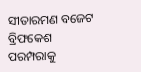ସୀତାରମଣ ବଜେଟ ବ୍ରିଫକେଶ ପରମ୍ପରାକୁ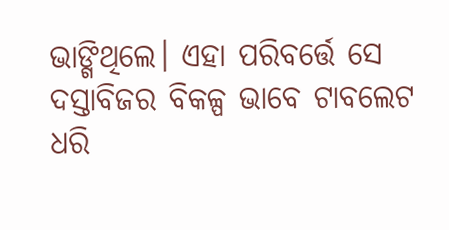ଭାଙ୍ଗିଥିଲେ। ଏହା ପରିବର୍ତ୍ତେ ସେ ଦସ୍ତାବିଜର ବିକଳ୍ପ ଭାବେ ଟାବଲେଟ ଧରି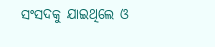ସଂସଦକୁ ଯାଇଥିଲେ ଓ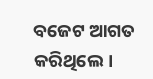ବଜେଟ ଆଗତ କରିଥିଲେ।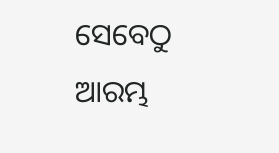ସେବେଠୁ ଆରମ୍ଭ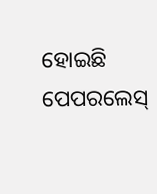ହୋଇଛି ପେପରଲେସ୍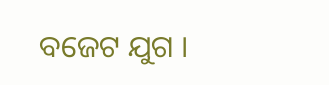ବଜେଟ ଯୁଗ ।